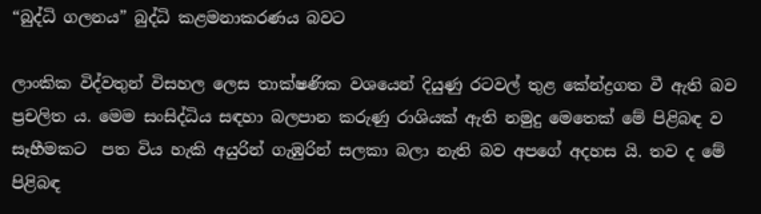“බුද්ධි ගලනය” බුද්ධි කළමනාකරණය බවට

ලාංකික විද්වතුන් විසහල ලෙස තාක්ෂණික වශයෙන් දියුණු රටවල් තුළ කේන්ද්‍රගත වී ඇති බව ප්‍රචලිත ය. මෙම සංසිද්ධිය සඳහා බලපාන කරුණු රාශියක් ඇති නමුදු මෙතෙක් මේ පිළිබඳ ව සෑහීමකට  පත විය හැකි අයුරින් ගැඹුරින් සලකා බලා නැති බව අපගේ අදහස යි. තව ද මේ පිළිබඳ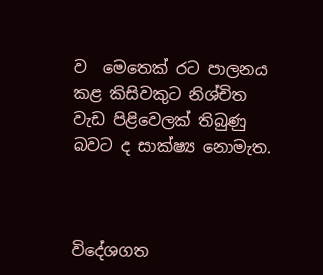ව  මෙතෙක් රට පාලනය කළ කිසිවකුට නිශ්චිත වැඩ පිළිවෙලක් තිබුණු බවට ද සාක්ෂ්‍ය නොමැත.



විදේශගත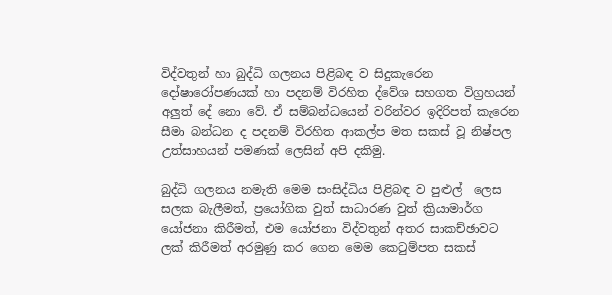විද්වතුන් හා බුද්ධි ගලනය පිළිබඳ ව සිදුකැරෙන දෝෂාරෝපණයක් හා පදනම් විරහිත ද්වේශ සහගත විග්‍රහයන් අලුත් දේ නො වේ. ඒ සම්බන්ධයෙන් වරින්වර ඉදිරිපත් කැරෙන සීමා බන්ධන ද පදනම් විරහිත ආකල්ප මත සකස් වූ නිෂ්පල උත්සාහයන් පමණක් ලෙසින් අපි දකිමු.

බුද්ධි ගලනය නමැති මෙම සංසිද්ධිය පිළිබඳ ව පුළුල්  ලෙස සලක බැලීමත්, ප්‍රයෝගික වුත් සාධාරණ වුත් ක්‍රියාමාර්ග යෝජනා කිරීමත්, එම යෝජනා විද්වතුන් අතර සාකච්ඡාවට ලක් කිරීමත් අරමුණු කර ගෙන මෙම කෙටුම්පත සකස්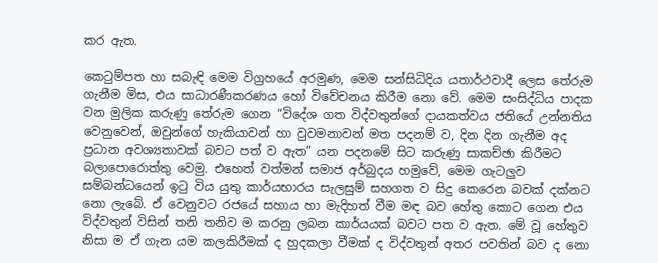කර ඇත.

කෙටුම්පත හා සබැඳි මෙම විග්‍රහයේ අරමුණ, මෙම සන්සිධිදිය යතාර්ථවාදී ලෙස තේරුම ගැනීම මිස, එය සාධාරණීකරණය හෝ විවේචනය කිරීම නො වේ. මෙම සංසිද්ධිය පාදක වන මුලික කරුණු තේරුම ගෙන “විදේශ ගත විද්වතුන්ගේ දායකත්වය ජතියේ උන්නතිය වෙනුවෙන්, ඔවුන්ගේ හැකියාවන් හා වුවමනාවන් මත පදනම් ව, දින දින ගැනීම අද ප්‍රධාන අවශ්‍යතාවක් බවට පත් ව ඇත” යන පදනමේ සිට කරුණු සාකච්ඡා කිරීමට බලාපොරොත්තු වෙමු. එහෙත් වත්මන් සමාජ අර්බුදය හමුවේ, මෙම ගැටලුව සම්බන්ධයෙන් ඉටු විය යුතු කාර්යභාරය සැලසුම් සහගත ව සිදු කෙරෙන බවක් දක්නට නො ලැබේ. ඒ වෙනුවට රජයේ සහාය හා මැදිහත් වීම මඳ බව හේතු කොට ගෙන එය විද්වතුන් විසින් තනි තනිව ම කරනු ලබන කාර්යයක් බවට පත ව ඇත. මේ වූ හේතුව නිසා ම ඒ ගැන යම කලකිරීමක් ද හුදකලා වීමක් ද විද්වතුන් අතර පවතින් බව ද නො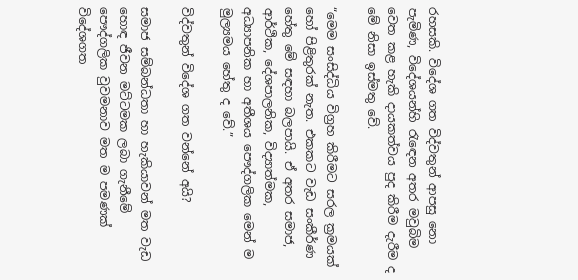රහසකි. විදේශ ගත විද්වතුන් ආපසු නො පැමිණ, විදේශයන්හි රැඳෙන අතර මවුබිම වෙත කළ හැකි දායකත්වය පුද කිරීම දැරීම ද මේ නිසා ඉස්මතු වේ.

“මෙම සංසිද්ධිය විග්‍රහ කිරීමට‍ සරල ක්‍රමයක්‌ හෝ පිළිතුරක් නැත. එකකට වැඩ සංකීර්ණ හේතු මේ සඳහා බලපායි. ඒ අතර සමාජ, ආර්ථික, දේශපාලනික, විද්‍යාත්මක, අධ්‍යාපනික හා අතීශය පෞද්ගලික මෙන් ම මුල්‍යමය හේතු ද වේ.”

විද්වතුන් විදේශ ගත වන්නේ අයි?

සමාජ සම්බන්ධතා හා හැකියාවන් මත වැඩ හොඳ ජීවන මට්ටමක ලබා ගැනීමේ පෞද්ගලික වුවමනාව මත ම පමණක් විදේශගත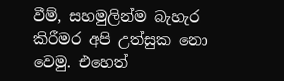වීම්, සහමුලින්ම බැහැර කිරීමර අපි උත්සුක නො වෙමු. එහෙත්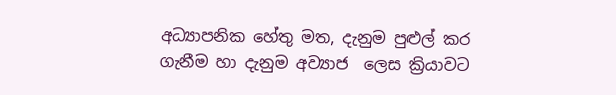අධ්‍යාපනික හේතු මත, දැනුම පුළුල් කර ගැනීම හා දැනුම අව්‍යාජ  ලෙස ක්‍රියාවට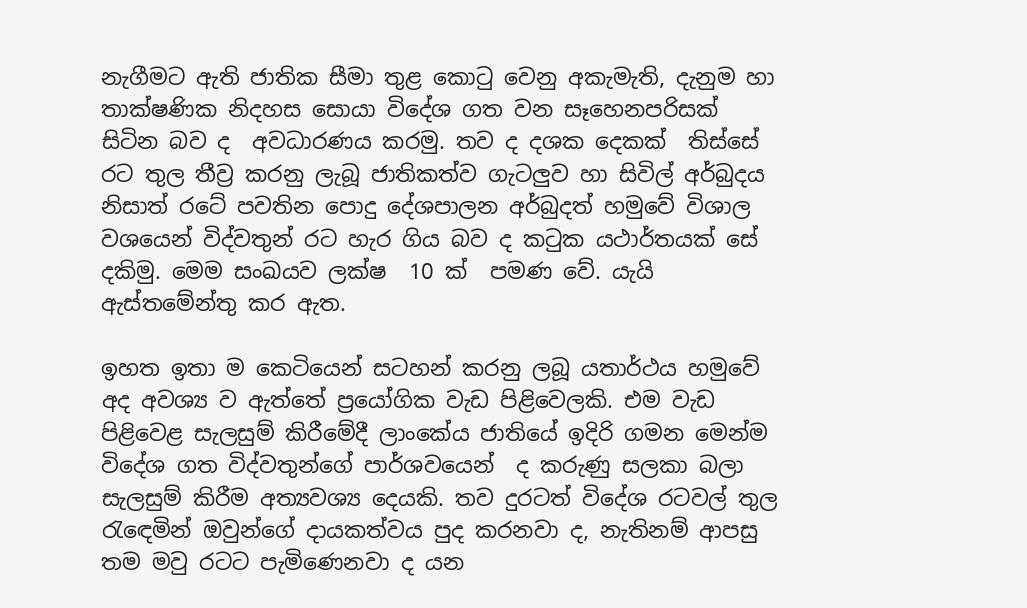නැගීමට ඇති ජාතික සීමා තුළ කොටු වෙනු අකැමැති, දැනුම හා තාක්ෂණික නිදහස සොයා විදේශ ගත වන සෑහෙනපරිසක් සිටින බව ද  අවධාරණය කරමු. තව ද දශක දෙකක්  තිස්සේ රට තුල තීව්‍ර කරනු ලැබූ ජාතිකත්ව ගැටලුව හා සිවිල් අර්බුදය නිසාත් රටේ පවතින පොදු දේශපාලන අර්බුදත් හමුවේ විශාල වශයෙන් විද්වතුන් රට හැර ගිය බව ද කටුක යථාර්තයක් සේ දකිමු. මෙම සංඛයව ලක්ෂ  10 ක්  පමණ වේ. යැයි ඇස්තමේන්තු කර ඇත.

ඉහත ඉතා ම කෙටියෙන් සටහන් කරනු ලබූ යතාර්ථය හමුවේ අද අවශ්‍ය ව ඇත්තේ ප්‍රයෝගික වැඩ පිළිවෙලකි. එම වැඩ පිළිවෙළ සැලසුම් කිරීමේදී ලාංකේය ජාතියේ ඉදිරි ගමන මෙන්ම විදේශ ගත විද්වතුන්ගේ පාර්ශවයෙන්  ද කරුණු සලකා බලා සැලසුම් කිරීම අත්‍යවශ්‍ය දෙයකි. තව දුරටත් විදේශ රටවල් තුල රැඳෙමින් ඔවුන්ගේ දායකත්වය පුද කරනවා ද, නැතිනම් ආපසු තම මවු රටට පැමිණෙනවා ද යන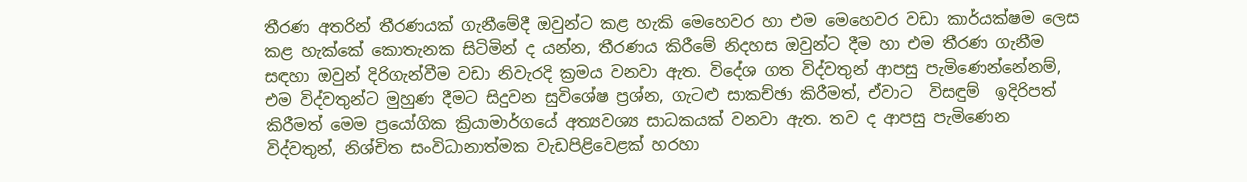තීරණ අතරින් තීරණයක් ගැනීමේදී ඔවුන්ට කළ හැකි මෙහෙවර හා එම මෙහෙවර වඩා කාර්යක්ෂම ලෙස කළ හැක්කේ කොතැනක සිටිමින් ද යන්න, තීරණය කිරීමේ නිදහස ඔවුන්ට දීම හා එම තීරණ ගැනීම සඳහා ඔවුන් දිරිගැන්වීම වඩා නිවැරදි ක්‍රමය වනවා ඇත. විදේශ ගත විද්වතුන් ආපසු පැමිණෙන්නේනම්, එම විද්වතුන්ට මුහුණ දීමට සිදුවන සුවිශේෂ ප්‍රශ්න, ගැටළු සාකච්ඡා කිරීමත්, ඒවාට  විසඳුම්  ඉදිරිපත් කිරීමත් මෙම ප්‍රයෝගික ක්‍රියාමාර්ගයේ අත්‍යවශ්‍ය සාධකයක් වනවා ඇත. තව ද ආපසු පැමිණෙන විද්වතුන්, නිශ්චිත සංවිධානාත්මක වැඩපිළිවෙළක් හරහා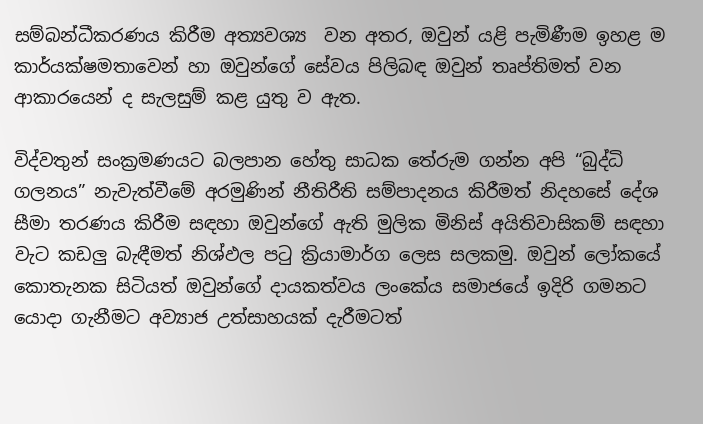සම්බන්ධීකරණය කිරීම අත්‍යවශ්‍ය  වන අතර, ඔවුන් යළි පැමිණීම ඉහළ ම කාර්යක්ෂමතාවෙන් හා ඔවුන්ගේ සේවය පිලිබඳ ඔවුන් තෘප්තිමත් වන ආකාරයෙන් ද සැලසුම් කළ යුතු ව ඇත.

විද්වතුන් සංක්‍රමණයට බලපාන හේතු සාධක තේරුම ගන්න අපි “බුද්ධි  ගලනය” නැවැත්වීමේ අරමුණින් නීතිරීති සම්පාදනය කිරීමත් නිදහසේ දේශ සීමා තරණය කිරීම සඳහා ඔවුන්ගේ ඇති මුලික මිනිස් අයිතිවාසිකම් සඳහා වැට කඩලු බැඳීමත් නිශ්ඵල පටු ක්‍රියාමාර්ග ලෙස සලකමු. ඔවුන් ලෝකයේ කොතැනක සිටියත් ඔවුන්ගේ දායකත්වය ලංකේය සමාජයේ ඉදිරි ගමනට යොදා ගැනීමට අව්‍යාජ උත්සාහයක් දැරීමටත්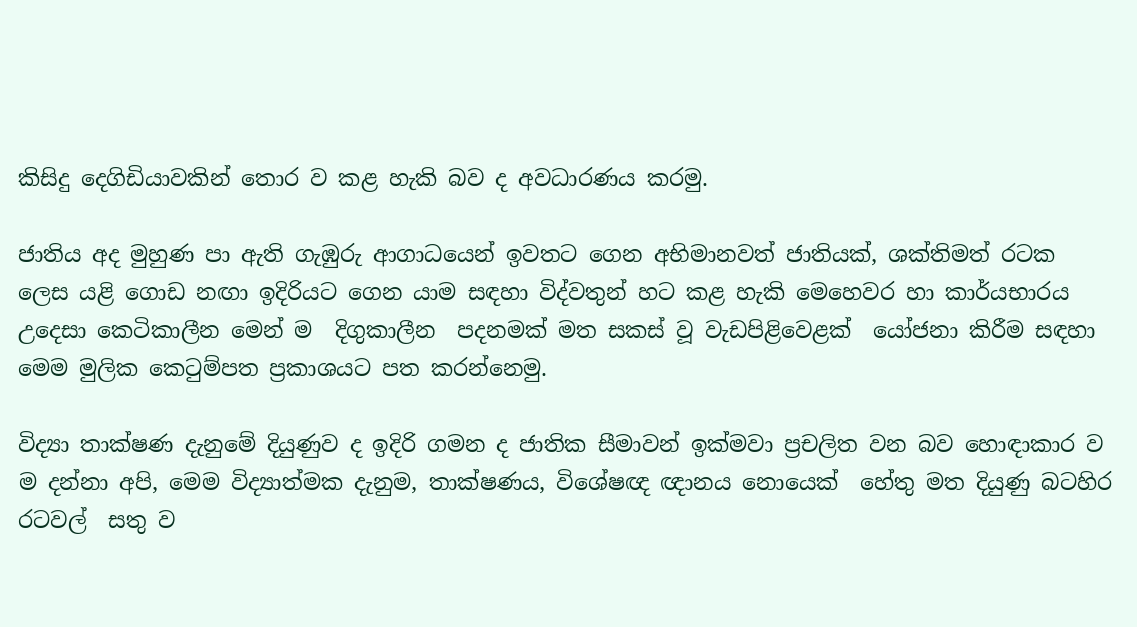කිසිදු දෙගිඩියාවකින් තොර ව කළ හැකි බව ද අවධාරණය කරමු.

ජාතිය අද මුහුණ පා ඇති ගැඹුරු ආගාධයෙන් ඉවතට ගෙන අභිමානවත් ජාතියක්, ශක්තිමත් රටක ලෙස යළි ගොඩ නඟා ඉදිරියට ගෙන යාම සඳහා විද්වතුන් හට කළ හැකි මෙහෙවර හා කාර්යභාරය උදෙසා කෙටිකාලීන මෙන් ම  දිගුකාලීන  පදනමක් මත සකස් වූ වැඩපිළිවෙළක්  යෝජනා කිරීම සඳහා මෙම මුලික කෙටුම්පත ප්‍රකාශයට පත කරන්නෙමු.

විද්‍යා තාක්ෂණ දැනුමේ දියුණුව ද ඉදිරි ගමන ද ජාතික සීමාවන් ඉක්මවා ප්‍රචලිත වන බව හොඳාකාර ව ම දන්නා අපි, මෙම විද්‍යාත්මක දැනුම, තාක්ෂණය, විශේෂඥ ඥානය නොයෙක්  හේතු මත දියුණු බටහිර රටවල්  සතු ව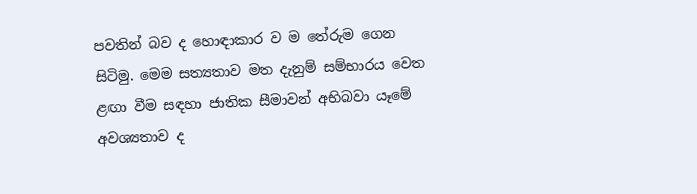පවතින් බව ද හොඳාකාර ව ම තේරුම ගෙන සිටිමු. මෙම සත්‍යතාව මත දැනුම් සම්භාරය වෙත ළඟා වීම සඳහා ජාතික සීමාවන් අභිබවා යෑමේ අවශ්‍යතාව ද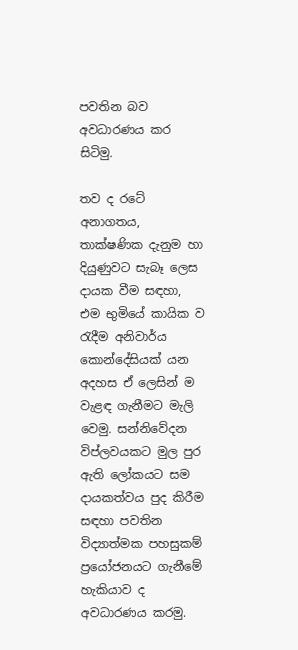පවතින බව අවධාරණය කර සිටිමු.

තව ද රටේ අනාගතය, තාක්ෂණික දැනුම හා දියුණුවට සැබෑ ලෙස දායක වීම සඳහා, එම භුමියේ කායික ව රැදීම අනිවාර්ය කොන්දේසියක් යන අදහස ඒ ලෙසින් ම වැළඳ ගැනීමට මැලි වෙමු. සන්නිවේදන  විප්ලවයකට මුල පුර ඇති ලෝකයට සම දායකත්වය පුද කිරීම සඳහා පවතින විද්‍යාත්මක පහසුකම් ප්‍රයෝජනයට ගැනීමේ හැකියාව ද අවධාරණය කරමු.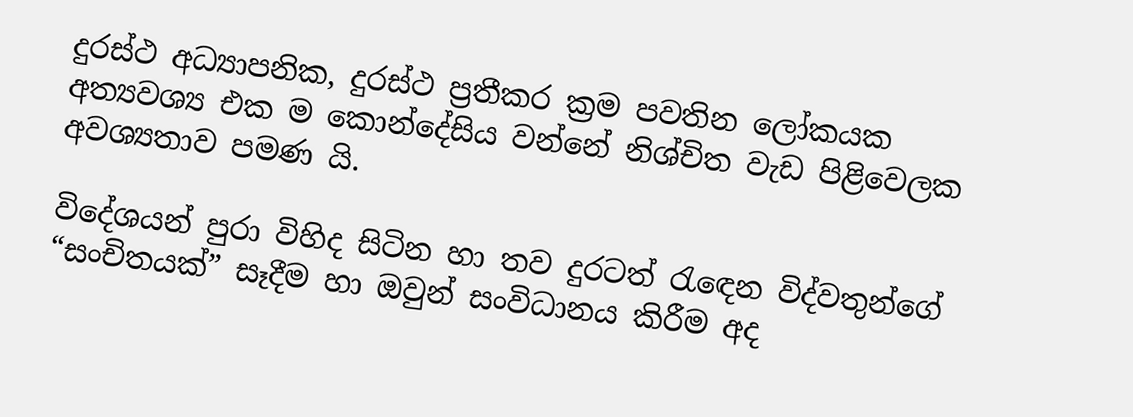දුරස්ථ අධ්‍යාපනික, දුරස්ථ ප්‍රතීකර ක්‍රම පවතින ලෝකයක අත්‍යවශ්‍ය එක ම කොන්දේසිය වන්නේ නිශ්චිත වැඩ පිළිවෙලක අවශ්‍යතාව පමණ යි.

විදේශයන් පුරා විහිද සිටින හා තව දුරටත් රැඳෙන විද්වතුන්ගේ “සංචිතයක්” සෑදීම හා ඔවුන් සංවිධානය කිරීම අද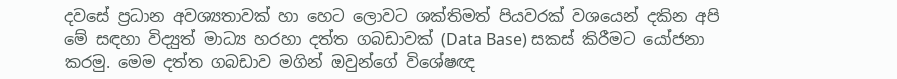දවසේ ප්‍රධාන අවශ්‍යතාවක් හා හෙට ලොවට ශක්තිමත් පියවරක් වශයෙන් දකින අපි මේ සඳහා විද්‍යුත් මාධ්‍ය හරහා දත්ත ගබඩාවක් (Data Base) සකස් කිරීමට යෝජනා කරමු. මෙම දත්ත ගබඩාව මගින් ඔවුන්ගේ විශේෂඥ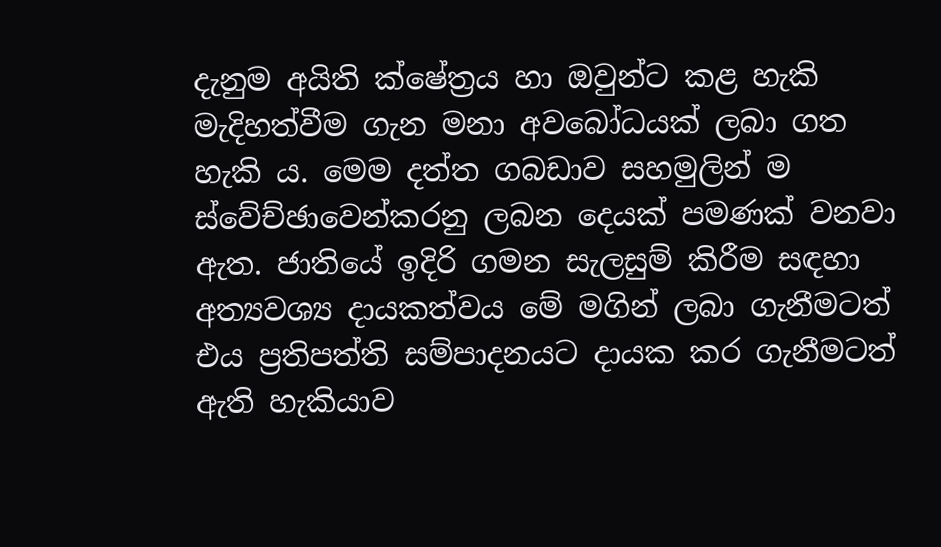දැනුම අයිති ක්ෂේත්‍රය හා ඔවුන්ට කළ හැකි  මැදිහත්වීම ගැන මනා අවබෝධයක් ලබා ගත හැකි ය. මෙම දත්ත ගබඩාව සහමුලින් ම ස්වේච්ඡාවෙන්කරනු ලබන දෙයක් පමණක් වනවා ඇත. ජාතියේ ඉදිරි ගමන සැලසුම් කිරීම සඳහා අත්‍යවශ්‍ය දායකත්වය මේ මගින් ලබා ගැනීමටත් එය ප්‍රතිපත්ති සම්පාදනයට දායක කර ගැනීමටත් ඇති හැකියාව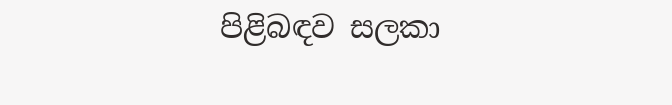පිළිබඳව සලකා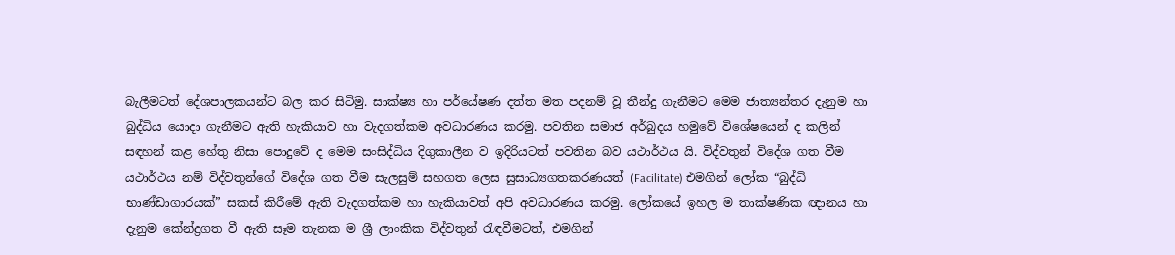බැලීමටත් දේශපාලකයන්ට බල කර සිටිමු. සාක්ෂ්‍ය හා පර්යේෂණ දත්ත මත පදනම් වූ තීන්දු ගැනීමට මෙම ජාත්‍යන්තර දැනුම හා බුද්ධිය යොදා ගැනීමට ඇති හැකියාව හා වැදගත්කම අවධාරණය කරමු. පවතින සමාජ අර්බුදය හමුවේ විශේෂයෙන් ද කලින් සඳහන් කළ හේතු නිසා පොදුවේ ද මෙම සංසිද්ධිය දිගුකාලීන ව ඉදිරියටත් පවතින බව යථාර්ථය යි. විද්වතුන් විදේශ ගත වීම යථාර්ථය නම් විද්වතුන්ගේ විදේශ ගත වීම සැලසුම් සහගත ලෙස සුසාධ්‍යගතකරණයත් (Facilitate) එමගින් ලෝක “බුද්ධි භාණ්ඩාගාරයක්” සකස් කිරීමේ ඇති වැදගත්කම හා හැකියාවත් අපි අවධාරණය කරමු. ලෝකයේ ඉහල ම තාක්ෂණික ඥානය හා දැනුම කේන්ද්‍රගත වී ඇති සෑම තැනක ම ශ්‍රී ලාංකික විද්වතුන් රැඳවීමටත්, එමගින්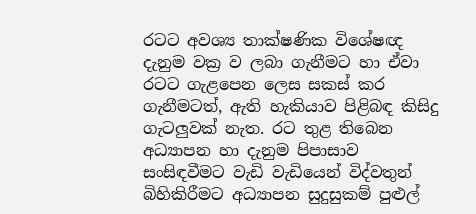රටට අවශ්‍ය තාක්ෂණික විශේෂඥ දැනුම වක්‍ර ව ලබා ගැනීමට හා ඒවා රටට ගැළපෙන ලෙස සකස් කර ගැනීමටත්, ඇති හැකියාව පිළිබඳ කිසිදු ගැටලුවක් නැත. රට තුළ තිබෙන අධ්‍යාපන හා දැනුම පිපාසාව සංසිඳවීමට වැඩි වැඩියෙන් විද්වතුන් බිහිකිරීමට අධ්‍යාපන සුදුසුකම් පුළුල්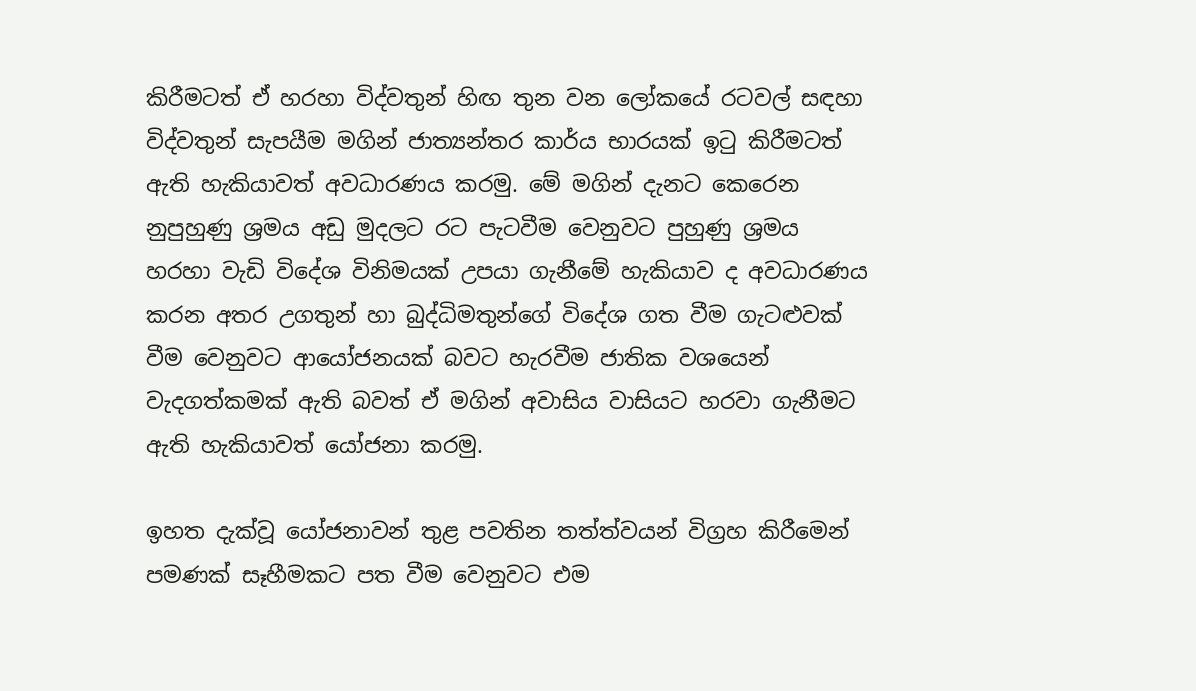කිරීමටත් ඒ හරහා විද්වතුන් හිඟ තුන වන ලෝකයේ රටවල් සඳහා විද්වතුන් සැපයීම මගින් ජාත්‍යන්තර කාර්ය භාරයක් ඉටු කිරීමටත් ඇති හැකියාවත් අවධාරණය කරමු. මේ මගින් දැනට කෙරෙන නුපුහුණු ශ්‍රමය අඩු මුදලට රට පැටවීම වෙනුවට පුහුණු ශ්‍රමය හරහා වැඩි විදේශ විනිමයක් උපයා ගැනීමේ හැකියාව ද අවධාරණය කරන අතර උගතුන් හා බුද්ධිමතුන්ගේ විදේශ ගත වීම ගැටළුවක් වීම වෙනුවට ආයෝජනයක් බවට හැරවීම ජාතික වශයෙන් වැදගත්කමක් ඇති බවත් ඒ මගින් අවාසිය වාසියට හරවා ගැනීමට ඇති හැකියාවත් යෝජනා කරමු.

ඉහත දැක්වූ යෝජනාවන් තුළ පවතින තත්ත්වයන් විග්‍රහ කිරීමෙන් පමණක් සෑහීමකට පත වීම වෙනුවට එම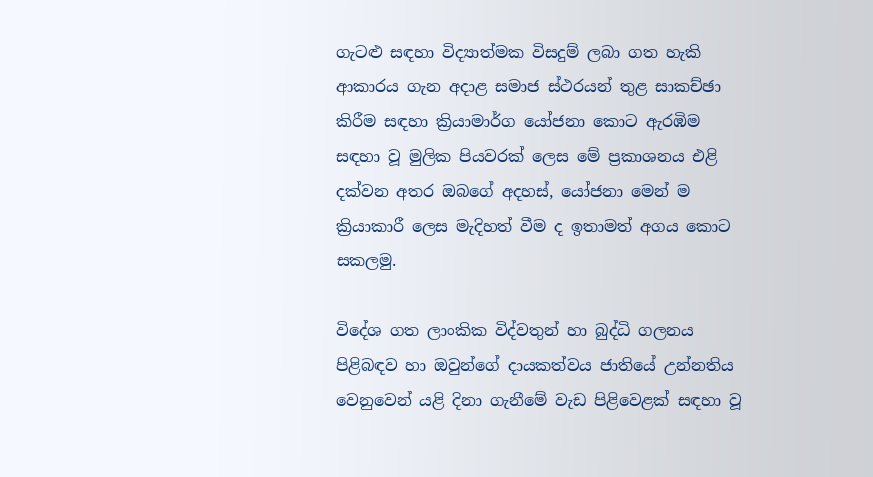ගැටළු සඳහා විද්‍යාත්මක විසදුම් ලබා ගත හැකි ආකාරය ගැන අදාළ සමාජ ස්ථරයන් තුළ සාකච්ඡා කිරීම සඳහා ක්‍රියාමාර්ග යෝජනා කොට ඇරඹිම සඳහා වූ මුලික පියවරක් ලෙස මේ ප්‍රකාශනය එළි දක්වන අතර ඔබගේ අදහස්, යෝජනා මෙන් ම ක්‍රියාකාරී ලෙස මැදිහත් වීම ද ඉතාමත් අගය කොට සකලමු.

විදේශ ගත ලාංකික විද්වතුන් හා බුද්ධි ගලනය පිළිබඳව හා ඔවුන්ගේ දායකත්වය ජාතියේ උන්නතිය වෙනුවෙන් යළි දිනා ගැනීමේ වැඩ පිළිවෙළක් සඳහා වූ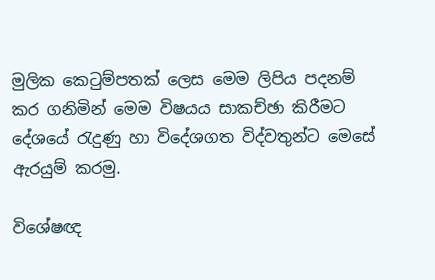මුලික කෙටුම්පතක් ලෙස මෙම ලිපිය පදනම් කර ගනිමින් මෙම විෂයය සාකච්ඡා කිරීමට දේශයේ රැදුණු හා විදේශගත විද්වතුන්ට මෙසේ ඇරයුම් කරමු.

විශේෂඥ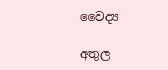වෛද්‍ය

අතුල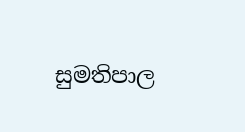සුමතිපාල